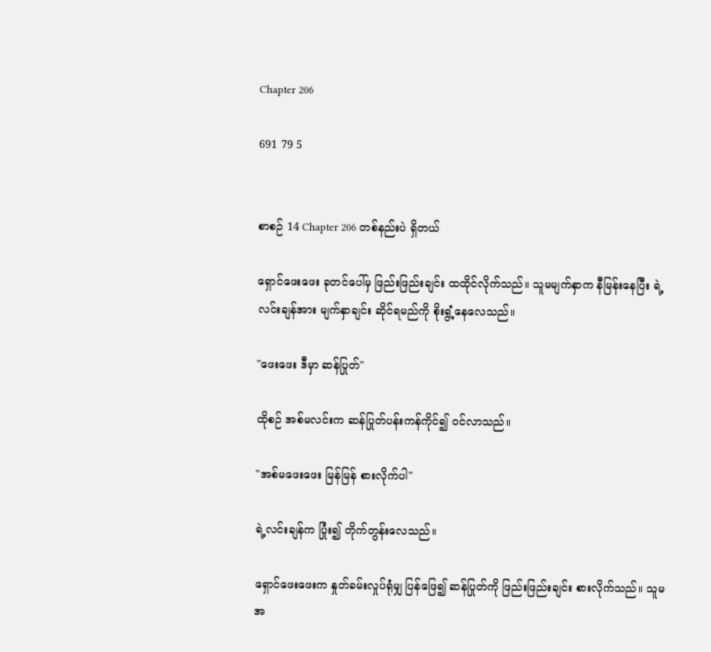Chapter 206

691 79 5


စာစဉ် 14 Chapter 206 တစ်နည်းပဲ ရှိတယ်

ရှောင်ဖေးဖေး ခုတင်ပေါ်မှ ဖြည်းဖြည်းချင်း ထထိုင်လိုက်သည်။ သူမမျက်နှာက နီမြန်းနေပြီး ရဲ့လင်းချန်အား မျက်နှာချင်း ဆိုင်ရမည်ကို စိုးရွံ့နေလေသည်။

"ဖေးဖေး ဒီမှာ ဆန်ပြုတ်"

ထိုစဉ် အစ်မလင်းက ဆန်ပြုတ်ပန်းကန်ကိုင်၍ ဝင်လာသည်။

"အစ်မဖေးဖေး မြန်မြန် စားလိုက်ပါ"

ရဲ့လင်းချန်က ပြုံး၍ တိုက်တွန်းလေသည်။

ရှောင်ဖေးဖေးက နှုတ်ခမ်းလှုပ်ရုံမျှ ပြန်ဖြေ၍ ဆန်ပြုတ်ကို ဖြည်းဖြည်းချင်း စားလိုက်သည်။ သူမ အ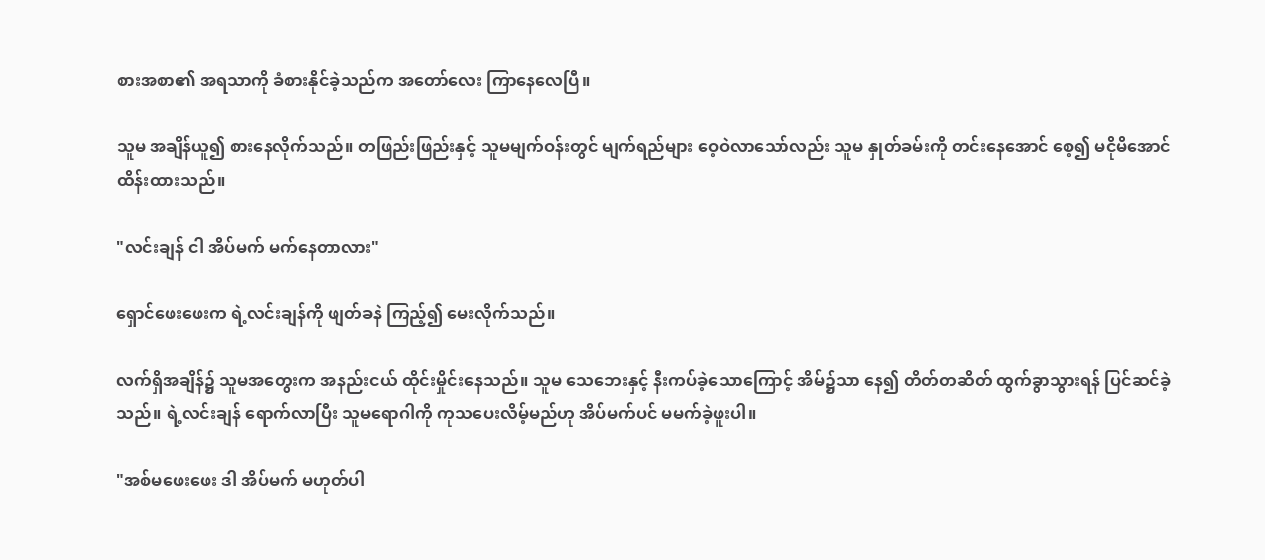စားအစာ၏ အရသာကို ခံစားနိုင်ခဲ့သည်က အတော်လေး ကြာနေလေပြီ။

သူမ အချိန်ယူ၍ စားနေလိုက်သည်။ တဖြည်းဖြည်းနှင့် သူမမျက်ဝန်းတွင် မျက်ရည်များ ဝေ့ဝဲလာသော်လည်း သူမ နှုတ်ခမ်းကို တင်းနေအောင် စေ့၍ မငိုမိအောင် ထိန်းထားသည်။

"လင်းချန် ငါ အိပ်မက် မက်နေတာလား"

ရှောင်ဖေးဖေးက ရဲ့လင်းချန်ကို ဖျတ်ခနဲ ကြည့်၍ မေးလိုက်သည်။

လက်ရှိအချိန်၌ သူမအတွေးက အနည်းငယ် ထိုင်းမှိုင်းနေသည်။ သူမ သေဘေးနှင့် နီးကပ်ခဲ့သောကြောင့် အိမ်၌သာ နေ၍ တိတ်တဆိတ် ထွက်ခွာသွားရန် ပြင်ဆင်ခဲ့သည်။ ရဲ့လင်းချန် ရောက်လာပြီး သူမရောဂါကို ကုသပေးလိမ့်မည်ဟု အိပ်မက်ပင် မမက်ခဲ့ဖူးပါ။

"အစ်မဖေးဖေး ဒါ အိပ်မက် မဟုတ်ပါ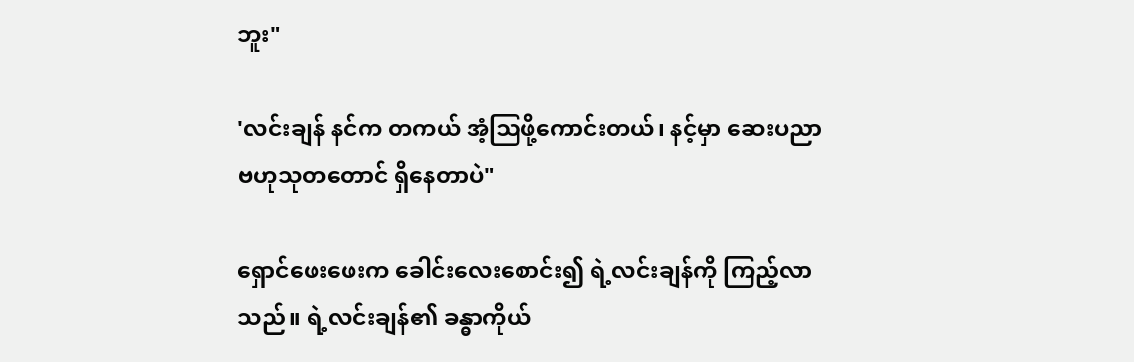ဘူး"

'လင်းချန် နင်က တကယ် အံ့ဩဖို့ကောင်းတယ်၊ နင့်မှာ ဆေးပညာ ဗဟုသုတတောင် ရှိနေတာပဲ"

ရှောင်ဖေးဖေးက ခေါင်းလေးစောင်း၍ ရဲ့လင်းချန်ကို ကြည့်လာသည်။ ရဲ့လင်းချန်၏ ခန္ဓာကိုယ်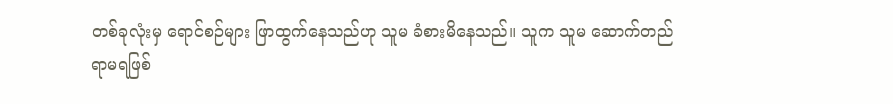တစ်ခုလုံးမှ ရောင်စဉ်များ ဖြာထွက်နေသည်ဟု သူမ ခံစားမိနေသည်။ သူက သူမ ဆောက်တည်ရာမရဖြစ်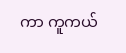ကာ ကူကယ်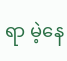ရာ မဲ့နေ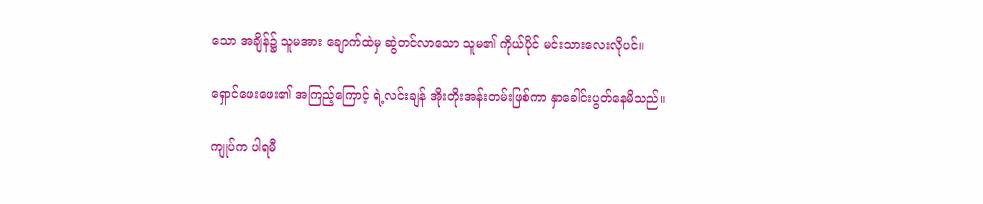သော အချိန်၌ သူမအား ချောက်ထဲမှ ဆွဲတင်လာသော သူမ၏ ကိုယ်ပိုင် မင်းသားလေးလိုပင်။

ရှောင်ဖေးဖေး၏ အကြည့်ကြောင့် ရဲ့လင်းချန် အိုးတိုးအန်းတမ်းဖြစ်ကာ နှာခေါင်းပွတ်နေမိသည်။

ကျုပ်က ပါရမီ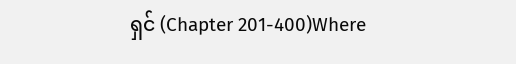ရှင် (Chapter 201-400)Where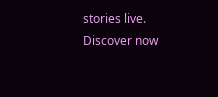stories live. Discover now